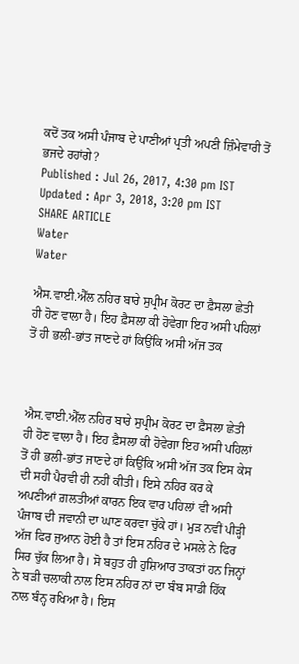ਕਦੋਂ ਤਕ ਅਸੀ ਪੰਜਾਬ ਦੇ ਪਾਣੀਆਂ ਪ੍ਰਤੀ ਅਪਣੀ ਜ਼ਿੰਮੇਵਾਰੀ ਤੋਂ ਭਜਦੇ ਰਹਾਂਗੇ?
Published : Jul 26, 2017, 4:30 pm IST
Updated : Apr 3, 2018, 3:20 pm IST
SHARE ARTICLE
Water
Water

ਐਸ.ਵਾਈ.ਐੱਲ ਨਹਿਰ ਬਾਰੇ ਸੁਪ੍ਰੀਮ ਕੋਰਟ ਦਾ ਫ਼ੈਸਲਾ ਛੇਤੀ ਹੀ ਹੋਣ ਵਾਲਾ ਹੈ। ਇਹ ਫ਼ੈਸਲਾ ਕੀ ਹੋਵੇਗਾ ਇਹ ਅਸੀ ਪਹਿਲਾਂ ਤੋਂ ਹੀ ਭਲੀ-ਭਾਂਤ ਜਾਣਦੇ ਹਾਂ ਕਿਉਂਕਿ ਅਸੀ ਅੱਜ ਤਕ



ਐਸ.ਵਾਈ.ਐੱਲ ਨਹਿਰ ਬਾਰੇ ਸੁਪ੍ਰੀਮ ਕੋਰਟ ਦਾ ਫ਼ੈਸਲਾ ਛੇਤੀ ਹੀ ਹੋਣ ਵਾਲਾ ਹੈ। ਇਹ ਫ਼ੈਸਲਾ ਕੀ ਹੋਵੇਗਾ ਇਹ ਅਸੀ ਪਹਿਲਾਂ ਤੋਂ ਹੀ ਭਲੀ-ਭਾਂਤ ਜਾਣਦੇ ਹਾਂ ਕਿਉਂਕਿ ਅਸੀ ਅੱਜ ਤਕ ਇਸ ਕੇਸ ਦੀ ਸਹੀ ਪੈਰਵੀ ਹੀ ਨਹੀਂ ਕੀਤੀ। ਇਸੇ ਨਹਿਰ ਕਰ ਕੇ ਅਪਣੀਆਂ ਗ਼ਲਤੀਆਂ ਕਾਰਨ ਇਕ ਵਾਰ ਪਹਿਲਾਂ ਵੀ ਅਸੀ ਪੰਜਾਬ ਦੀ ਜਵਾਨੀ ਦਾ ਘਾਣ ਕਰਵਾ ਚੁੱਕੇ ਹਾਂ। ਮੁੜ ਨਵੀਂ ਪੀੜ੍ਹੀ ਅੱਜ ਫਿਰ ਜੁਆਨ ਹੋਈ ਹੈ ਤਾਂ ਇਸ ਨਹਿਰ ਦੇ ਮਸਲੇ ਨੇ ਫਿਰ ਸਿਰ ਚੁੱਕ ਲਿਆ ਹੈ। ਸੋ ਬਹੁਤ ਹੀ ਹੁਸ਼ਿਆਰ ਤਾਕਤਾਂ ਹਨ ਜਿਨ੍ਹਾਂ ਨੇ ਬੜੀ ਚਲਾਕੀ ਨਾਲ ਇਸ ਨਹਿਰ ਨਾਂ ਦਾ ਬੰਬ ਸਾਡੀ ਹਿੱਕ ਨਾਲ ਬੰਨ੍ਹ ਰਖਿਆ ਹੈ। ਇਸ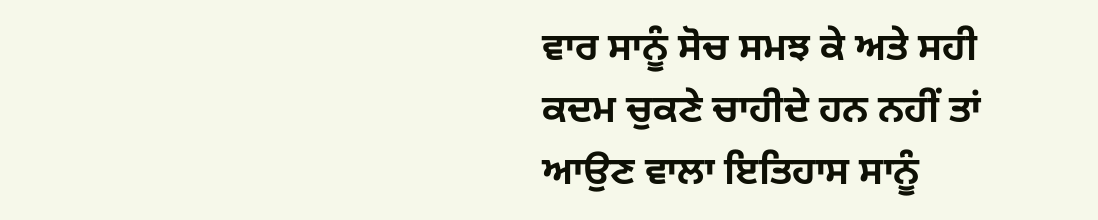ਵਾਰ ਸਾਨੂੰ ਸੋਚ ਸਮਝ ਕੇ ਅਤੇ ਸਹੀ ਕਦਮ ਚੁਕਣੇ ਚਾਹੀਦੇ ਹਨ ਨਹੀਂ ਤਾਂ ਆਉਣ ਵਾਲਾ ਇਤਿਹਾਸ ਸਾਨੂੰ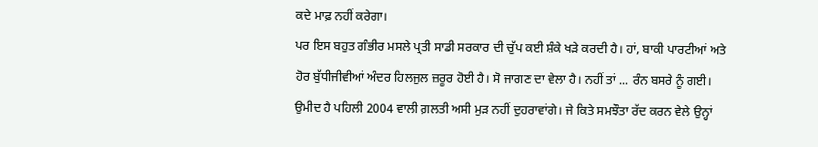ਕਦੇ ਮਾਫ਼ ਨਹੀਂ ਕਰੇਗਾ।
ਪਰ ਇਸ ਬਹੁਤ ਗੰਭੀਰ ਮਸਲੇ ਪ੍ਰਤੀ ਸਾਡੀ ਸਰਕਾਰ ਦੀ ਚੁੱਪ ਕਈ ਸ਼ੰਕੇ ਖੜੇ ਕਰਦੀ ਹੈ। ਹਾਂ, ਬਾਕੀ ਪਾਰਟੀਆਂ ਅਤੇ ਹੋਰ ਬੁੱਧੀਜੀਵੀਆਂ ਅੰਦਰ ਹਿਲਜੁਲ ਜ਼ਰੂਰ ਹੋਈ ਹੈ। ਸੋ ਜਾਗਣ ਦਾ ਵੇਲਾ ਹੈ। ਨਹੀਂ ਤਾਂ ... ਰੰਨ ਬਸਰੇ ਨੂੰ ਗਈ।
ਉਮੀਦ ਹੈ ਪਹਿਲੀ 2004 ਵਾਲੀ ਗ਼ਲਤੀ ਅਸੀ ਮੁੜ ਨਹੀਂ ਦੁਹਰਾਵਾਂਗੇ। ਜੇ ਕਿਤੇ ਸਮਝੌਤਾ ਰੱਦ ਕਰਨ ਵੇਲੇ ਉਨ੍ਹਾਂ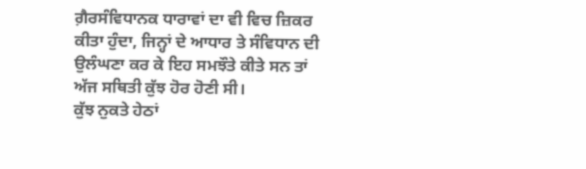ਗ਼ੈਰਸੰਵਿਧਾਨਕ ਧਾਰਾਵਾਂ ਦਾ ਵੀ ਵਿਚ ਜ਼ਿਕਰ ਕੀਤਾ ਹੁੰਦਾ, ਜਿਨ੍ਹਾਂ ਦੇ ਆਧਾਰ ਤੇ ਸੰਵਿਧਾਨ ਦੀ ਉਲੰਘਣਾ ਕਰ ਕੇ ਇਹ ਸਮਝੌਤੇ ਕੀਤੇ ਸਨ ਤਾਂ ਅੱਜ ਸਥਿਤੀ ਕੁੱਝ ਹੋਰ ਹੋਣੀ ਸੀ।
ਕੁੱਝ ਨੁਕਤੇ ਹੇਠਾਂ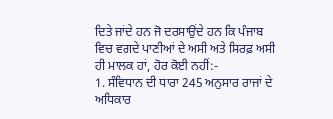ਦਿਤੇ ਜਾਂਦੇ ਹਨ ਜੋ ਦਰਸਾਉਂਦੇ ਹਨ ਕਿ ਪੰਜਾਬ ਵਿਚ ਵਗਦੇ ਪਾਣੀਆਂ ਦੇ ਅਸੀ ਅਤੇ ਸਿਰਫ਼ ਅਸੀ ਹੀ ਮਾਲਕ ਹਾਂ, ਹੋਰ ਕੋਈ ਨਹੀਂ:-
1. ਸੰਵਿਧਾਨ ਦੀ ਧਾਰਾ 245 ਅਨੁਸਾਰ ਰਾਜਾਂ ਦੇ ਅਧਿਕਾਰ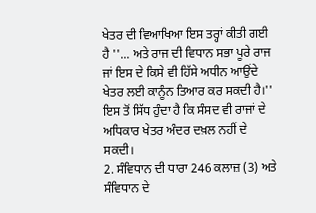ਖੇਤਰ ਦੀ ਵਿਆਖਿਆ ਇਸ ਤਰ੍ਹਾਂ ਕੀਤੀ ਗਈ ਹੈ ''... ਅਤੇ ਰਾਜ ਦੀ ਵਿਧਾਨ ਸਭਾ ਪੂਰੇ ਰਾਜ ਜਾਂ ਇਸ ਦੇ ਕਿਸੇ ਵੀ ਹਿੱਸੇ ਅਧੀਨ ਆਉਂਦੇ ਖੇਤਰ ਲਈ ਕਾਨੂੰਨ ਤਿਆਰ ਕਰ ਸਕਦੀ ਹੈ।'' ਇਸ ਤੋਂ ਸਿੱਧ ਹੁੰਦਾ ਹੈ ਕਿ ਸੰਸਦ ਵੀ ਰਾਜਾਂ ਦੇ ਅਧਿਕਾਰ ਖੇਤਰ ਅੰਦਰ ਦਖ਼ਲ ਨਹੀਂ ਦੇ ਸਕਦੀ।
2. ਸੰਵਿਧਾਨ ਦੀ ਧਾਰਾ 246 ਕਲਾਜ਼ (3) ਅਤੇ ਸੰਵਿਧਾਨ ਦੇ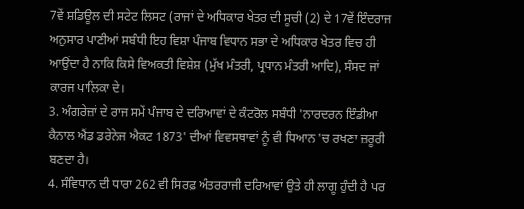7ਵੇਂ ਸ਼ਡਿਊਲ ਦੀ ਸਟੇਟ ਲਿਸਟ (ਰਾਜਾਂ ਦੇ ਅਧਿਕਾਰ ਖੇਤਰ ਦੀ ਸੂਚੀ (2) ਦੇ 17ਵੇਂ ਇੰਦਰਾਜ ਅਨੁਸਾਰ ਪਾਣੀਆਂ ਸਬੰਧੀ ਇਹ ਵਿਸ਼ਾ ਪੰਜਾਬ ਵਿਧਾਨ ਸਭਾ ਦੇ ਅਧਿਕਾਰ ਖੇਤਰ ਵਿਚ ਹੀ ਆਉਂਦਾ ਹੈ ਨਾਕਿ ਕਿਸੇ ਵਿਅਕਤੀ ਵਿਸ਼ੇਸ਼ (ਮੁੱਖ ਮੰਤਰੀ, ਪ੍ਰਧਾਨ ਮੰਤਰੀ ਆਦਿ), ਸੰਸਦ ਜਾਂ ਕਾਰਜ ਪਾਲਿਕਾ ਦੇ।
3. ਅੰਗਰੇਜ਼ਾਂ ਦੇ ਰਾਜ ਸਮੇਂ ਪੰਜਾਬ ਦੇ ਦਰਿਆਵਾਂ ਦੇ ਕੰਟਰੋਲ ਸਬੰਧੀ 'ਨਾਰਦਰਨ ਇੰਡੀਆ ਕੈਨਾਲ ਐਂਡ ਡਰੇਨੇਜ ਐਕਟ 1873' ਦੀਆਂ ਵਿਵਸਥਾਵਾਂ ਨੂੰ ਵੀ ਧਿਆਨ 'ਚ ਰਖਣਾ ਜ਼ਰੂਰੀ ਬਣਦਾ ਹੈ।
4. ਸੰਵਿਧਾਨ ਦੀ ਧਾਰਾ 262 ਵੀ ਸਿਰਫ਼ ਅੰਤਰਰਾਜੀ ਦਰਿਆਵਾਂ ਉਤੇ ਹੀ ਲਾਗੂ ਹੁੰਦੀ ਹੈ ਪਰ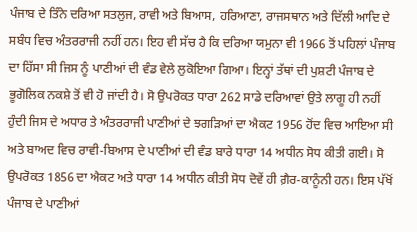ਪੰਜਾਬ ਦੇ ਤਿੰਨੇ ਦਰਿਆ ਸਤਲੁਜ, ਰਾਵੀ ਅਤੇ ਬਿਆਸ, ਹਰਿਆਣਾ, ਰਾਜਸਥਾਨ ਅਤੇ ਦਿੱਲੀ ਆਦਿ ਦੇ ਸਬੰਧ ਵਿਚ ਅੰਤਰਰਾਜੀ ਨਹੀਂ ਹਨ। ਇਹ ਵੀ ਸੱਚ ਹੈ ਕਿ ਦਰਿਆ ਯਮੁਨਾ ਵੀ 1966 ਤੋਂ ਪਹਿਲਾਂ ਪੰਜਾਬ ਦਾ ਹਿੱਸਾ ਸੀ ਜਿਸ ਨੂੰ ਪਾਣੀਆਂ ਦੀ ਵੰਡ ਵੇਲੇ ਲੁਕੋਇਆ ਗਿਆ। ਇਨ੍ਹਾਂ ਤੱਥਾਂ ਦੀ ਪੁਸ਼ਟੀ ਪੰਜਾਬ ਦੇ ਭੂਗੋਲਿਕ ਨਕਸ਼ੇ ਤੋਂ ਵੀ ਹੋ ਜਾਂਦੀ ਹੈ। ਸੋ ਉਪਰੋਕਤ ਧਾਰਾ 262 ਸਾਡੇ ਦਰਿਆਵਾਂ ਉਤੇ ਲਾਗੂ ਹੀ ਨਹੀਂ ਹੁੰਦੀ ਜਿਸ ਦੇ ਅਧਾਰ ਤੇ ਅੰਤਰਰਾਜੀ ਪਾਣੀਆਂ ਦੇ ਝਗੜਿਆਂ ਦਾ ਐਕਟ 1956 ਹੋਂਦ ਵਿਚ ਆਇਆ ਸੀ ਅਤੇ ਬਾਅਦ ਵਿਚ ਰਾਵੀ-ਬਿਆਸ ਦੇ ਪਾਣੀਆਂ ਦੀ ਵੰਡ ਬਾਰੇ ਧਾਰਾ 14 ਅਧੀਨ ਸੋਧ ਕੀਤੀ ਗਈ। ਸੋ ਉਪਰੋਕਤ 1856 ਦਾ ਐਕਟ ਅਤੇ ਧਾਰਾ 14 ਅਧੀਨ ਕੀਤੀ ਸੋਧ ਦੋਵੇਂ ਹੀ ਗ਼ੈਰ-ਕਾਨੂੰਨੀ ਹਨ। ਇਸ ਪੱਖੋਂ ਪੰਜਾਬ ਦੇ ਪਾਣੀਆਂ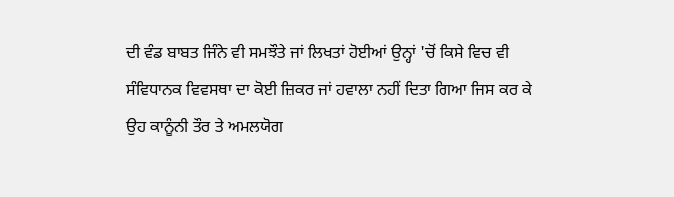ਦੀ ਵੰਡ ਬਾਬਤ ਜਿੰਨੇ ਵੀ ਸਮਝੌਤੇ ਜਾਂ ਲਿਖਤਾਂ ਹੋਈਆਂ ਉਨ੍ਹਾਂ 'ਚੋਂ ਕਿਸੇ ਵਿਚ ਵੀ ਸੰਵਿਧਾਨਕ ਵਿਵਸਥਾ ਦਾ ਕੋਈ ਜ਼ਿਕਰ ਜਾਂ ਹਵਾਲਾ ਨਹੀਂ ਦਿਤਾ ਗਿਆ ਜਿਸ ਕਰ ਕੇ ਉਹ ਕਾਨੂੰਨੀ ਤੌਰ ਤੇ ਅਮਲਯੋਗ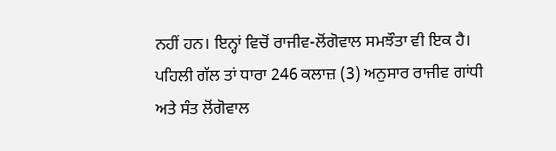ਨਹੀਂ ਹਨ। ਇਨ੍ਹਾਂ ਵਿਚੋਂ ਰਾਜੀਵ-ਲੋਂਗੋਵਾਲ ਸਮਝੌਤਾ ਵੀ ਇਕ ਹੈ। ਪਹਿਲੀ ਗੱਲ ਤਾਂ ਧਾਰਾ 246 ਕਲਾਜ਼ (3) ਅਨੁਸਾਰ ਰਾਜੀਵ ਗਾਂਧੀ ਅਤੇ ਸੰਤ ਲੋਂਗੋਵਾਲ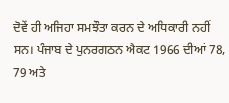ਦੋਵੇਂ ਹੀ ਅਜਿਹਾ ਸਮਝੌਤਾ ਕਰਨ ਦੇ ਅਧਿਕਾਰੀ ਨਹੀਂ ਸਨ। ਪੰਜਾਬ ਦੇ ਪੁਨਰਗਠਨ ਐਕਟ 1966 ਦੀਆਂ 78, 79 ਅਤੇ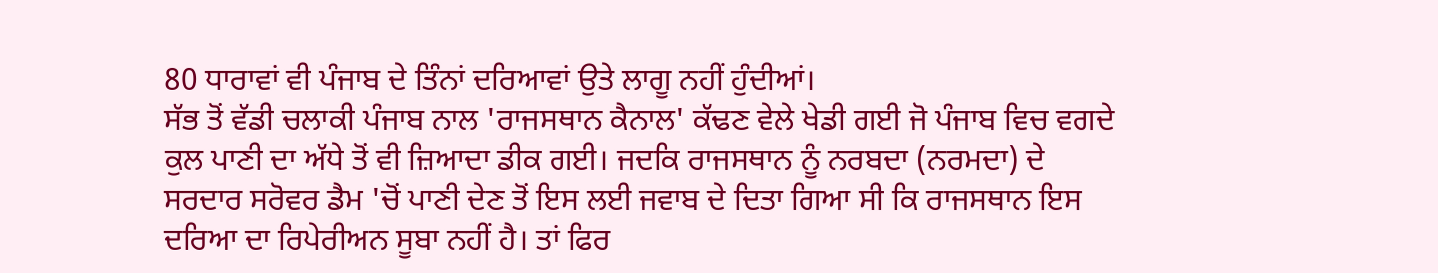80 ਧਾਰਾਵਾਂ ਵੀ ਪੰਜਾਬ ਦੇ ਤਿੰਨਾਂ ਦਰਿਆਵਾਂ ਉਤੇ ਲਾਗੂ ਨਹੀਂ ਹੁੰਦੀਆਂ।
ਸੱਭ ਤੋਂ ਵੱਡੀ ਚਲਾਕੀ ਪੰਜਾਬ ਨਾਲ 'ਰਾਜਸਥਾਨ ਕੈਨਾਲ' ਕੱਢਣ ਵੇਲੇ ਖੇਡੀ ਗਈ ਜੋ ਪੰਜਾਬ ਵਿਚ ਵਗਦੇ ਕੁਲ ਪਾਣੀ ਦਾ ਅੱਧੇ ਤੋਂ ਵੀ ਜ਼ਿਆਦਾ ਡੀਕ ਗਈ। ਜਦਕਿ ਰਾਜਸਥਾਨ ਨੂੰ ਨਰਬਦਾ (ਨਰਮਦਾ) ਦੇ ਸਰਦਾਰ ਸਰੋਵਰ ਡੈਮ 'ਚੋਂ ਪਾਣੀ ਦੇਣ ਤੋਂ ਇਸ ਲਈ ਜਵਾਬ ਦੇ ਦਿਤਾ ਗਿਆ ਸੀ ਕਿ ਰਾਜਸਥਾਨ ਇਸ ਦਰਿਆ ਦਾ ਰਿਪੇਰੀਅਨ ਸੂਬਾ ਨਹੀਂ ਹੈ। ਤਾਂ ਫਿਰ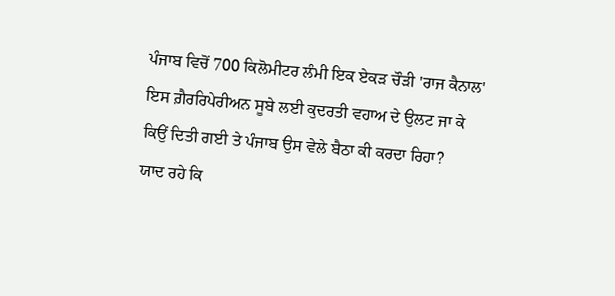ਪੰਜਾਬ ਵਿਚੋਂ 700 ਕਿਲੋਮੀਟਰ ਲੰਮੀ ਇਕ ਏਕੜ ਚੌੜੀ 'ਰਾਜ ਕੈਨਾਲ' ਇਸ ਗ਼ੈਰਰਿਪੇਰੀਅਨ ਸੂਬੇ ਲਈ ਕੁਦਰਤੀ ਵਹਾਅ ਦੇ ਉਲਟ ਜਾ ਕੇ ਕਿਉਂ ਦਿਤੀ ਗਈ ਤੇ ਪੰਜਾਬ ਉਸ ਵੇਲੇ ਬੈਠਾ ਕੀ ਕਰਦਾ ਰਿਹਾ?
ਯਾਦ ਰਹੇ ਕਿ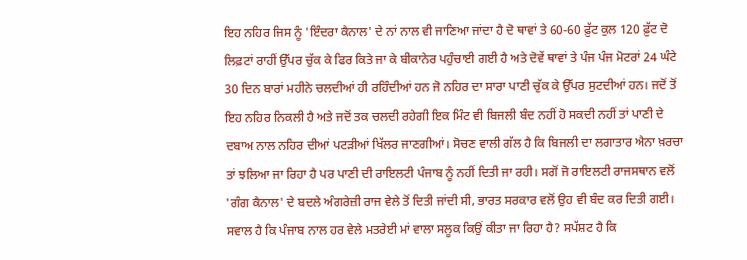ਇਹ ਨਹਿਰ ਜਿਸ ਨੂੰ 'ਇੰਦਰਾ ਕੈਨਾਲ' ਦੇ ਨਾਂ ਨਾਲ ਵੀ ਜਾਣਿਆ ਜਾਂਦਾ ਹੈ ਦੋ ਥਾਵਾਂ ਤੇ 60-60 ਫ਼ੁੱਟ ਕੁਲ 120 ਫ਼ੁੱਟ ਦੋ ਲਿਫ਼ਟਾਂ ਰਾਹੀਂ ਉੱਪਰ ਚੁੱਕ ਕੇ ਫਿਰ ਕਿਤੇ ਜਾ ਕੇ ਬੀਕਾਨੇਰ ਪਹੁੰਚਾਈ ਗਈ ਹੈ ਅਤੇ ਦੋਵੇਂ ਥਾਵਾਂ ਤੇ ਪੰਜ ਪੰਜ ਮੋਟਰਾਂ 24 ਘੰਟੇ 30 ਦਿਨ ਬਾਰਾਂ ਮਹੀਨੇ ਚਲਦੀਆਂ ਹੀ ਰਹਿੰਦੀਆਂ ਹਨ ਜੋ ਨਹਿਰ ਦਾ ਸਾਰਾ ਪਾਣੀ ਚੁੱਕ ਕੇ ਉੱਪਰ ਸੁਟਦੀਆਂ ਹਨ। ਜਦੋਂ ਤੋਂ ਇਹ ਨਹਿਰ ਨਿਕਲੀ ਹੈ ਅਤੇ ਜਦੋਂ ਤਕ ਚਲਦੀ ਰਹੇਗੀ ਇਕ ਮਿੰਟ ਵੀ ਬਿਜਲੀ ਬੰਦ ਨਹੀਂ ਹੋ ਸਕਦੀ ਨਹੀਂ ਤਾਂ ਪਾਣੀ ਦੇ ਦਬਾਅ ਨਾਲ ਨਹਿਰ ਦੀਆਂ ਪਟੜੀਆਂ ਖਿੱਲਰ ਜਾਣਗੀਆਂ। ਸੋਚਣ ਵਾਲੀ ਗੱਲ ਹੈ ਕਿ ਬਿਜਲੀ ਦਾ ਲਗਾਤਾਰ ਐਨਾ ਖ਼ਰਚਾ ਤਾਂ ਝਲਿਆ ਜਾ ਰਿਹਾ ਹੈ ਪਰ ਪਾਣੀ ਦੀ ਰਾਇਲਟੀ ਪੰਜਾਬ ਨੂੰ ਨਹੀਂ ਦਿਤੀ ਜਾ ਰਹੀ। ਸਗੋਂ ਜੋ ਰਾਇਲਟੀ ਰਾਜਸਥਾਨ ਵਲੋਂ 'ਗੰਗ ਕੈਨਾਲ' ਦੇ ਬਦਲੇ ਅੰਗਰੇਜ਼ੀ ਰਾਜ ਵੇਲੇ ਤੋਂ ਦਿਤੀ ਜਾਂਦੀ ਸੀ, ਭਾਰਤ ਸਰਕਾਰ ਵਲੋਂ ਉਹ ਵੀ ਬੰਦ ਕਰ ਦਿਤੀ ਗਈ। ਸਵਾਲ ਹੈ ਕਿ ਪੰਜਾਬ ਨਾਲ ਹਰ ਵੇਲੇ ਮਤਰੇਈ ਮਾਂ ਵਾਲਾ ਸਲੂਕ ਕਿਉਂ ਕੀਤਾ ਜਾ ਰਿਹਾ ਹੈ? ਸਪੱਸ਼ਟ ਹੈ ਕਿ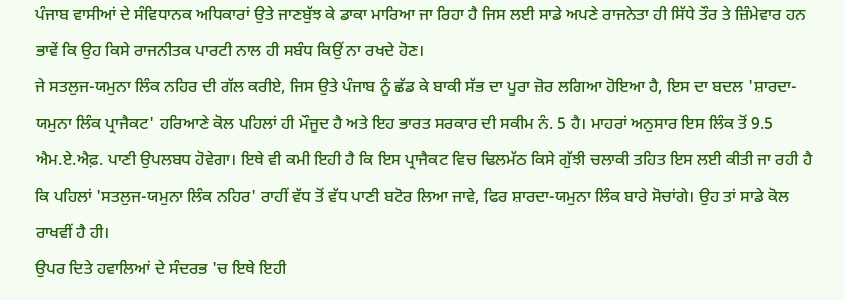ਪੰਜਾਬ ਵਾਸੀਆਂ ਦੇ ਸੰਵਿਧਾਨਕ ਅਧਿਕਾਰਾਂ ਉਤੇ ਜਾਣਬੁੱਝ ਕੇ ਡਾਕਾ ਮਾਰਿਆ ਜਾ ਰਿਹਾ ਹੈ ਜਿਸ ਲਈ ਸਾਡੇ ਅਪਣੇ ਰਾਜਨੇਤਾ ਹੀ ਸਿੱਧੇ ਤੌਰ ਤੇ ਜ਼ਿੰਮੇਵਾਰ ਹਨ ਭਾਵੇਂ ਕਿ ਉਹ ਕਿਸੇ ਰਾਜਨੀਤਕ ਪਾਰਟੀ ਨਾਲ ਹੀ ਸਬੰਧ ਕਿਉਂ ਨਾ ਰਖਦੇ ਹੋਣ।
ਜੇ ਸਤਲੁਜ-ਯਮੁਨਾ ਲਿੰਕ ਨਹਿਰ ਦੀ ਗੱਲ ਕਰੀਏ, ਜਿਸ ਉਤੇ ਪੰਜਾਬ ਨੂੰ ਛੱਡ ਕੇ ਬਾਕੀ ਸੱਭ ਦਾ ਪੂਰਾ ਜ਼ੋਰ ਲਗਿਆ ਹੋਇਆ ਹੈ, ਇਸ ਦਾ ਬਦਲ 'ਸ਼ਾਰਦਾ-ਯਮੁਨਾ ਲਿੰਕ ਪ੍ਰਾਜੈਕਟ' ਹਰਿਆਣੇ ਕੋਲ ਪਹਿਲਾਂ ਹੀ ਮੌਜੂਦ ਹੈ ਅਤੇ ਇਹ ਭਾਰਤ ਸਰਕਾਰ ਦੀ ਸਕੀਮ ਨੰ. 5 ਹੈ। ਮਾਹਰਾਂ ਅਨੁਸਾਰ ਇਸ ਲਿੰਕ ਤੋਂ 9.5 ਐਮ.ਏ.ਐਫ਼. ਪਾਣੀ ਉਪਲਬਧ ਹੋਵੇਗਾ। ਇਥੇ ਵੀ ਕਮੀ ਇਹੀ ਹੈ ਕਿ ਇਸ ਪ੍ਰਾਜੈਕਟ ਵਿਚ ਢਿਲਮੱਠ ਕਿਸੇ ਗੁੱਝੀ ਚਲਾਕੀ ਤਹਿਤ ਇਸ ਲਈ ਕੀਤੀ ਜਾ ਰਹੀ ਹੈ ਕਿ ਪਹਿਲਾਂ 'ਸਤਲੁਜ-ਯਮੁਨਾ ਲਿੰਕ ਨਹਿਰ' ਰਾਹੀਂ ਵੱਧ ਤੋਂ ਵੱਧ ਪਾਣੀ ਬਟੋਰ ਲਿਆ ਜਾਵੇ, ਫਿਰ ਸ਼ਾਰਦਾ-ਯਮੁਨਾ ਲਿੰਕ ਬਾਰੇ ਸੋਚਾਂਗੇ। ਉਹ ਤਾਂ ਸਾਡੇ ਕੋਲ ਰਾਖਵੀਂ ਹੈ ਹੀ।
ਉਪਰ ਦਿਤੇ ਹਵਾਲਿਆਂ ਦੇ ਸੰਦਰਭ 'ਚ ਇਥੇ ਇਹੀ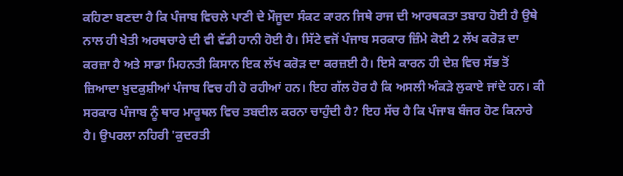ਕਹਿਣਾ ਬਣਦਾ ਹੈ ਕਿ ਪੰਜਾਬ ਵਿਚਲੇ ਪਾਣੀ ਦੇ ਮੌਜੂਦਾ ਸੰਕਟ ਕਾਰਨ ਜਿਥੇ ਰਾਜ ਦੀ ਆਰਥਕਤਾ ਤਬਾਹ ਹੋਈ ਹੈ ਉਥੇ ਨਾਲ ਹੀ ਖੇਤੀ ਅਰਥਚਾਰੇ ਦੀ ਵੀ ਵੱਡੀ ਹਾਨੀ ਹੋਈ ਹੈ। ਸਿੱਟੇ ਵਜੋਂ ਪੰਜਾਬ ਸਰਕਾਰ ਜ਼ਿੰਮੇ ਕੋਈ 2 ਲੱਖ ਕਰੋੜ ਦਾ ਕਰਜ਼ਾ ਹੈ ਅਤੇ ਸਾਡਾ ਮਿਹਨਤੀ ਕਿਸਾਨ ਇਕ ਲੱਖ ਕਰੋੜ ਦਾ ਕਰਜ਼ਈ ਹੈ। ਇਸੇ ਕਾਰਨ ਹੀ ਦੇਸ਼ ਵਿਚ ਸੱਭ ਤੋਂ ਜ਼ਿਆਦਾ ਖ਼ੁਦਕੁਸ਼ੀਆਂ ਪੰਜਾਬ ਵਿਚ ਹੀ ਹੋ ਰਹੀਆਂ ਹਨ। ਇਹ ਗੱਲ ਹੋਰ ਹੈ ਕਿ ਅਸਲੀ ਅੰਕੜੇ ਲੁਕਾਏ ਜਾਂਦੇ ਹਨ। ਕੀ ਸਰਕਾਰ ਪੰਜਾਬ ਨੂੰ ਥਾਰ ਮਾਰੂਥਲ ਵਿਚ ਤਬਦੀਲ ਕਰਨਾ ਚਾਹੁੰਦੀ ਹੈ? ਇਹ ਸੱਚ ਹੈ ਕਿ ਪੰਜਾਬ ਬੰਜਰ ਹੋਣ ਕਿਨਾਰੇ ਹੈ। ਉਪਰਲਾ ਨਹਿਰੀ 'ਕੁਦਰਤੀ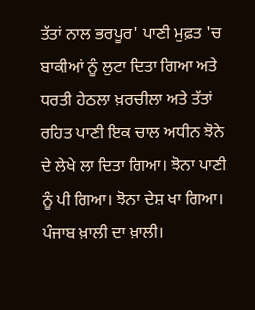ਤੱਤਾਂ ਨਾਲ ਭਰਪੂਰ' ਪਾਣੀ ਮੁਫ਼ਤ 'ਚ ਬਾਕੀਆਂ ਨੂੰ ਲੁਟਾ ਦਿਤਾ ਗਿਆ ਅਤੇ ਧਰਤੀ ਹੇਠਲਾ ਖ਼ਰਚੀਲਾ ਅਤੇ ਤੱਤਾਂ ਰਹਿਤ ਪਾਣੀ ਇਕ ਚਾਲ ਅਧੀਨ ਝੋਨੇ ਦੇ ਲੇਖੇ ਲਾ ਦਿਤਾ ਗਿਆ। ਝੋਨਾ ਪਾਣੀ ਨੂੰ ਪੀ ਗਿਆ। ਝੋਨਾ ਦੇਸ਼ ਖਾ ਗਿਆ। ਪੰਜਾਬ ਖ਼ਾਲੀ ਦਾ ਖ਼ਾਲੀ।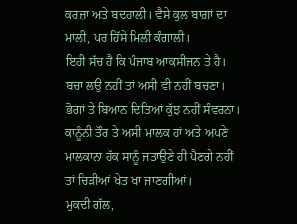ਕਰਜ਼ਾ ਅਤੇ ਬਦਹਾਲੀ। ਵੈਸੇ ਕੁਲ ਬਾਗ਼ਾਂ ਦਾ ਮਾਲੀ, ਪਰ ਹਿੱਸੇ ਮਿਲੀ ਕੰਗਾਲੀ।
ਇਹੀ ਸੱਚ ਹੈ ਕਿ ਪੰਜਾਬ ਆਕਸੀਜਨ ਤੇ ਹੈ। ਬਚਾ ਲਉ ਨਹੀਂ ਤਾਂ ਅਸੀ ਵੀ ਨਹੀਂ ਬਚਣਾ। ਭੋਗਾਂ ਤੇ ਬਿਆਨ ਦਿਤਿਆਂ ਕੁੱਝ ਨਹੀਂ ਸੰਵਰਨਾ। ਕਾਨੂੰਨੀ ਤੌਰ ਤੇ ਅਸੀ ਮਾਲਕ ਹਾਂ ਅਤੇ ਅਪਣੇ ਮਾਲਕਾਨਾ ਹੱਕ ਸਾਨੂੰ ਜਤਾਉਣੇ ਹੀ ਪੈਣਗੇ ਨਹੀਂ ਤਾਂ ਚਿੜੀਆਂ ਖੇਤ ਖਾ ਜਾਣਗੀਆਂ।
ਮੁਕਦੀ ਗੱਲ,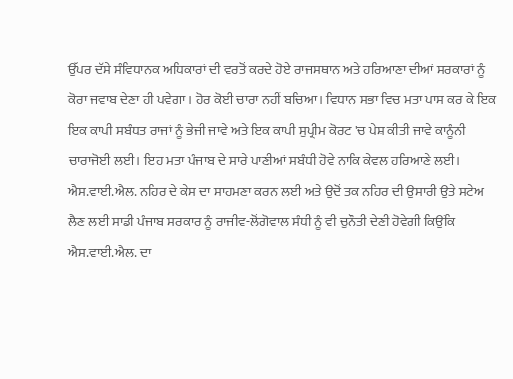ਉੱਪਰ ਦੱਸੇ ਸੰਵਿਧਾਨਕ ਅਧਿਕਾਰਾਂ ਦੀ ਵਰਤੋਂ ਕਰਦੇ ਹੋਏ ਰਾਜਸਥਾਨ ਅਤੇ ਹਰਿਆਣਾ ਦੀਆਂ ਸਰਕਾਰਾਂ ਨੂੰ ਕੋਰਾ ਜਵਾਬ ਦੇਣਾ ਹੀ ਪਵੇਗਾ। ਹੋਰ ਕੋਈ ਚਾਰਾ ਨਹੀਂ ਬਚਿਆ। ਵਿਧਾਨ ਸਭਾ ਵਿਚ ਮਤਾ ਪਾਸ ਕਰ ਕੇ ਇਕ ਇਕ ਕਾਪੀ ਸਬੰਧਤ ਰਾਜਾਂ ਨੂੰ ਭੇਜੀ ਜਾਵੇ ਅਤੇ ਇਕ ਕਾਪੀ ਸੁਪ੍ਰੀਮ ਕੋਰਟ 'ਚ ਪੇਸ਼ ਕੀਤੀ ਜਾਵੇ ਕਾਨੂੰਨੀ ਚਾਰਾਜੋਈ ਲਈ। ਇਹ ਮਤਾ ਪੰਜਾਬ ਦੇ ਸਾਰੇ ਪਾਣੀਆਂ ਸਬੰਧੀ ਹੋਵੇ ਨਾਕਿ ਕੇਵਲ ਹਰਿਆਣੇ ਲਈ। ਐਸ.ਵਾਈ.ਐਲ. ਨਹਿਰ ਦੇ ਕੇਸ ਦਾ ਸਾਹਮਣਾ ਕਰਨ ਲਈ ਅਤੇ ਉਦੋਂ ਤਕ ਨਹਿਰ ਦੀ ਉਸਾਰੀ ਉਤੇ ਸਟੇਅ ਲੈਣ ਲਈ ਸਾਡੀ ਪੰਜਾਬ ਸਰਕਾਰ ਨੂੰ ਰਾਜੀਵ-ਲੋਂਗੋਵਾਲ ਸੰਧੀ ਨੂੰ ਵੀ ਚੁਨੌਤੀ ਦੇਣੀ ਹੋਵੇਗੀ ਕਿਉਂਕਿ ਐਸ.ਵਾਈ.ਐਲ. ਦਾ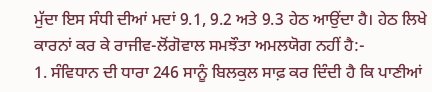ਮੁੱਦਾ ਇਸ ਸੰਧੀ ਦੀਆਂ ਮਦਾਂ 9.1, 9.2 ਅਤੇ 9.3 ਹੇਠ ਆਉਂਦਾ ਹੈ। ਹੇਠ ਲਿਖੇ ਕਾਰਨਾਂ ਕਰ ਕੇ ਰਾਜੀਵ-ਲੋਂਗੋਵਾਲ ਸਮਝੌਤਾ ਅਮਲਯੋਗ ਨਹੀਂ ਹੈ:-
1. ਸੰਵਿਧਾਨ ਦੀ ਧਾਰਾ 246 ਸਾਨੂੰ ਬਿਲਕੁਲ ਸਾਫ਼ ਕਰ ਦਿੰਦੀ ਹੈ ਕਿ ਪਾਣੀਆਂ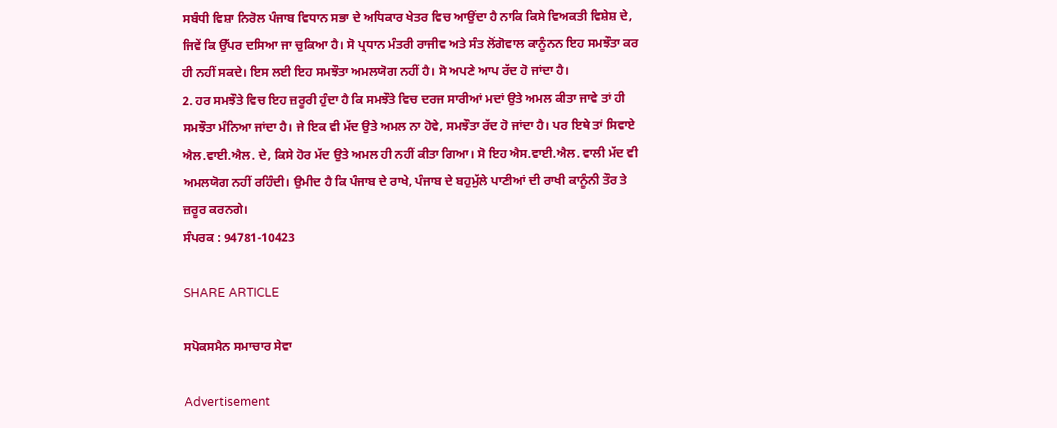ਸਬੰਧੀ ਵਿਸ਼ਾ ਨਿਰੋਲ ਪੰਜਾਬ ਵਿਧਾਨ ਸਭਾ ਦੇ ਅਧਿਕਾਰ ਖੇਤਰ ਵਿਚ ਆਉਂਦਾ ਹੈ ਨਾਕਿ ਕਿਸੇ ਵਿਅਕਤੀ ਵਿਸ਼ੇਸ਼ ਦੇ, ਜਿਵੇਂ ਕਿ ਉੱਪਰ ਦਸਿਆ ਜਾ ਚੁਕਿਆ ਹੈ। ਸੋ ਪ੍ਰਧਾਨ ਮੰਤਰੀ ਰਾਜੀਵ ਅਤੇ ਸੰਤ ਲੋਂਗੋਵਾਲ ਕਾਨੂੰਨਨ ਇਹ ਸਮਝੌਤਾ ਕਰ ਹੀ ਨਹੀਂ ਸਕਦੇ। ਇਸ ਲਈ ਇਹ ਸਮਝੌਤਾ ਅਮਲਯੋਗ ਨਹੀਂ ਹੈ। ਸੋ ਅਪਣੇ ਆਪ ਰੱਦ ਹੋ ਜਾਂਦਾ ਹੈ।
2. ਹਰ ਸਮਝੌਤੇ ਵਿਚ ਇਹ ਜ਼ਰੂਰੀ ਹੁੰਦਾ ਹੈ ਕਿ ਸਮਝੌਤੇ ਵਿਚ ਦਰਜ ਸਾਰੀਆਂ ਮਦਾਂ ਉਤੇ ਅਮਲ ਕੀਤਾ ਜਾਵੇ ਤਾਂ ਹੀ ਸਮਝੌਤਾ ਮੰਨਿਆ ਜਾਂਦਾ ਹੈ। ਜੇ ਇਕ ਵੀ ਮੱਦ ਉਤੇ ਅਮਲ ਨਾ ਹੋਵੇ, ਸਮਝੌਤਾ ਰੱਦ ਹੋ ਜਾਂਦਾ ਹੈ। ਪਰ ਇਥੇ ਤਾਂ ਸਿਵਾਏ ਐਲ.ਵਾਈ.ਐਲ. ਦੇ, ਕਿਸੇ ਹੋਰ ਮੱਦ ਉਤੇ ਅਮਲ ਹੀ ਨਹੀਂ ਕੀਤਾ ਗਿਆ। ਸੋ ਇਹ ਐਸ.ਵਾਈ.ਐਲ. ਵਾਲੀ ਮੱਦ ਵੀ ਅਮਲਯੋਗ ਨਹੀਂ ਰਹਿੰਦੀ। ਉਮੀਦ ਹੈ ਕਿ ਪੰਜਾਬ ਦੇ ਰਾਖੇ, ਪੰਜਾਬ ਦੇ ਬਹੁਮੁੱਲੇ ਪਾਣੀਆਂ ਦੀ ਰਾਖੀ ਕਾਨੂੰਨੀ ਤੌਰ ਤੇ ਜ਼ਰੂਰ ਕਰਨਗੇ।
ਸੰਪਰਕ : 94781-10423

SHARE ARTICLE

ਸਪੋਕਸਮੈਨ ਸਮਾਚਾਰ ਸੇਵਾ

Advertisement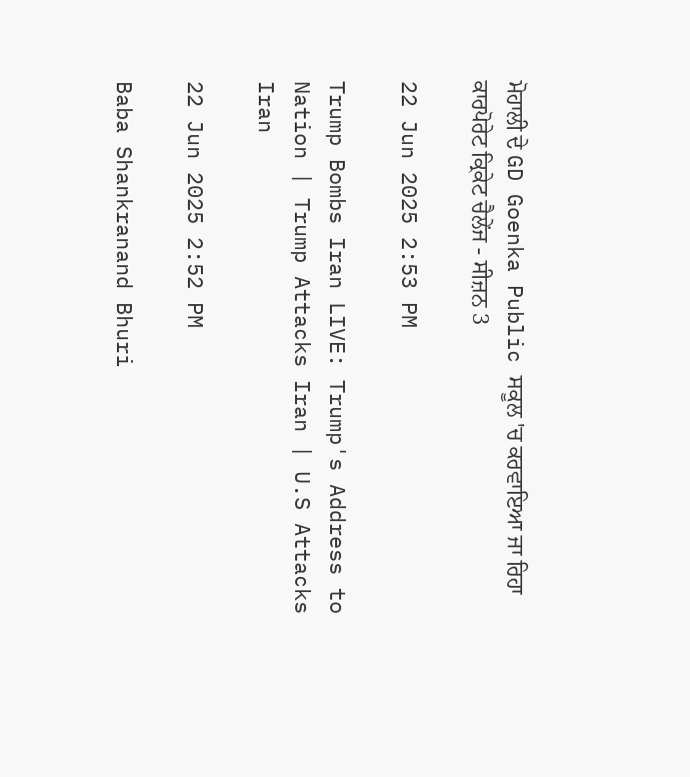ਮੋਹਾਲੀ ਦੇ GD Goenka Public ਸਕੂਲ 'ਚ ਕਰਵਾਇਆ ਜਾ ਰਿਹਾ ਕਾਰਪੋਰੇਟ ਕ੍ਰਿਕੇਟ ਚੈਲੇਂਜ - ਸੀਜ਼ਨ 3

22 Jun 2025 2:53 PM

Trump Bombs Iran LIVE: Trump's Address to Nation | Trump Attacks Iran | U.S Attacks Iran

22 Jun 2025 2:52 PM

Baba Shankranand Bhuri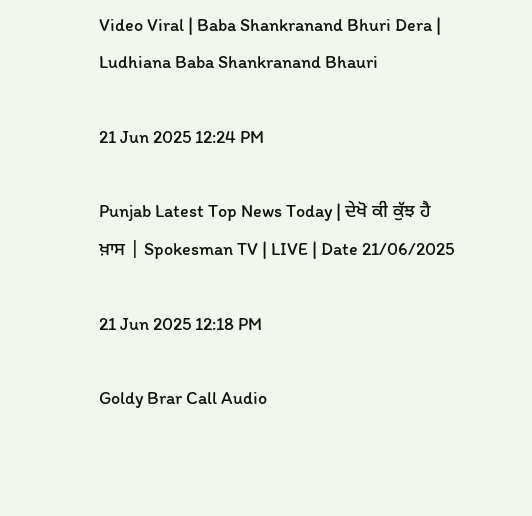Video Viral | Baba Shankranand Bhuri Dera | Ludhiana Baba Shankranand Bhauri

21 Jun 2025 12:24 PM

Punjab Latest Top News Today | ਦੇਖੋ ਕੀ ਕੁੱਝ ਹੈ ਖ਼ਾਸ | Spokesman TV | LIVE | Date 21/06/2025

21 Jun 2025 12:18 PM

Goldy Brar Call Audio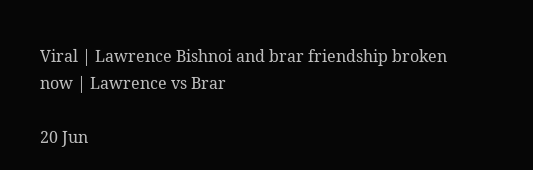Viral | Lawrence Bishnoi and brar friendship broken now | Lawrence vs Brar

20 Jun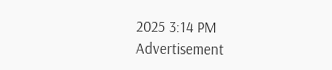2025 3:14 PM
Advertisement